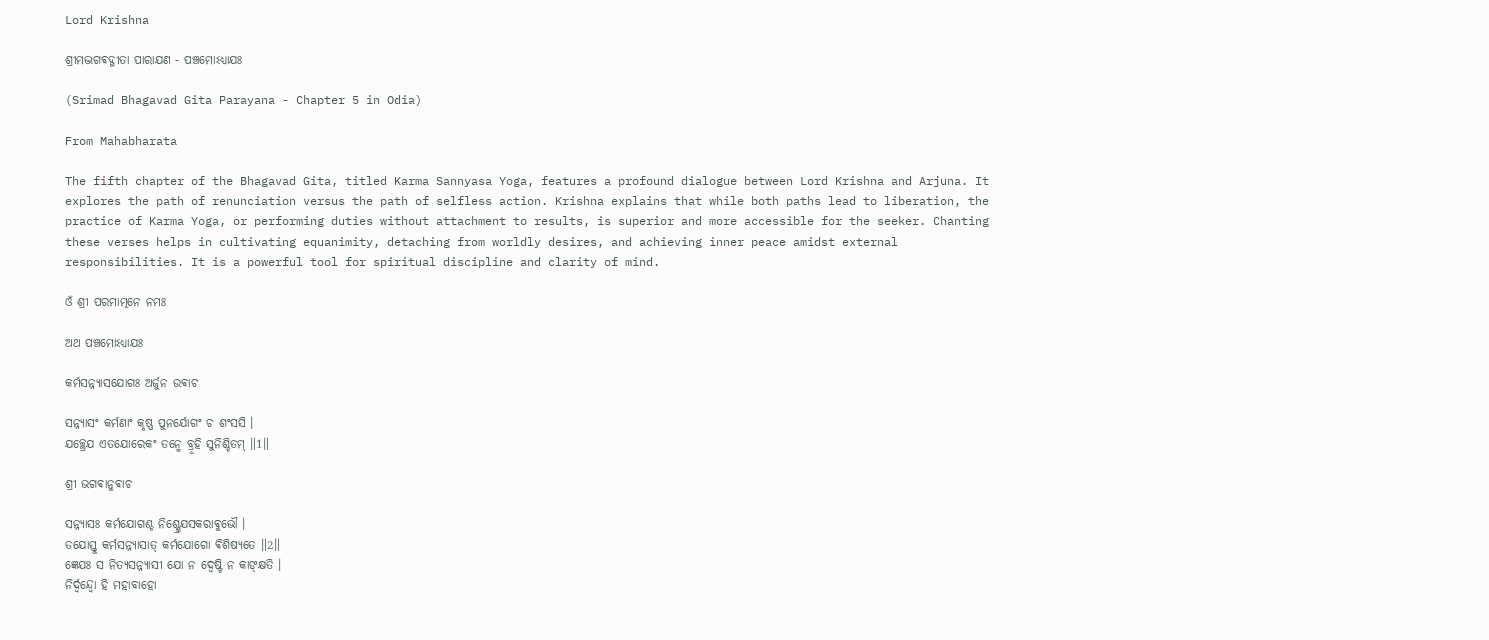Lord Krishna

ଶ୍ରୀମଦ୍ଭଗଵଦ୍ଗୀତା ପାରାଯଣ - ପଞ୍ଚମୋଽଧ୍ଯାଯଃ

(Srimad Bhagavad Gita Parayana - Chapter 5 in Odia)

From Mahabharata

The fifth chapter of the Bhagavad Gita, titled Karma Sannyasa Yoga, features a profound dialogue between Lord Krishna and Arjuna. It explores the path of renunciation versus the path of selfless action. Krishna explains that while both paths lead to liberation, the practice of Karma Yoga, or performing duties without attachment to results, is superior and more accessible for the seeker. Chanting these verses helps in cultivating equanimity, detaching from worldly desires, and achieving inner peace amidst external responsibilities. It is a powerful tool for spiritual discipline and clarity of mind.

ଓଁ ଶ୍ରୀ ପରମାତ୍ମନେ ନମଃ

ଅଥ ପଞ୍ଚମୋଽଧ୍ଯାଯଃ

କର୍ମସନ୍ନ୍ଯାସଯୋଗଃ ଅର୍ଜୁନ ଉଵାଚ

ସନ୍ନ୍ଯାସଂ କର୍ମଣାଂ କୃଷ୍ଣ ପୁନର୍ଯୋଗଂ ଚ ଶଂସସି ।
ଯଚ୍ଛ୍ରେଯ ଏତଯୋରେକଂ ତନ୍ମେ ବ୍ରୂହି ସୁନିଶ୍ଚିତମ୍ ॥1॥

ଶ୍ରୀ ଭଗଵାନୁଵାଚ

ସନ୍ନ୍ଯାସଃ କର୍ମଯୋଗଶ୍ଚ ନିଶ୍ଶ୍ରେଯସକରାଵୁଭୌ ।
ତଯୋସ୍ତୁ କର୍ମସନ୍ନ୍ଯାସାତ୍ କର୍ମଯୋଗୋ ଵିଶିଷ୍ଯତେ ॥2॥
ଜ୍ଞେଯଃ ସ ନିତ୍ଯସନ୍ନ୍ଯାସୀ ଯୋ ନ ଦ୍ଵେଷ୍ଟି ନ କାଙ୍କ୍ଷତି ।
ନିର୍ଦ୍ଵନ୍ଦ୍ଵୋ ହି ମହାବାହୋ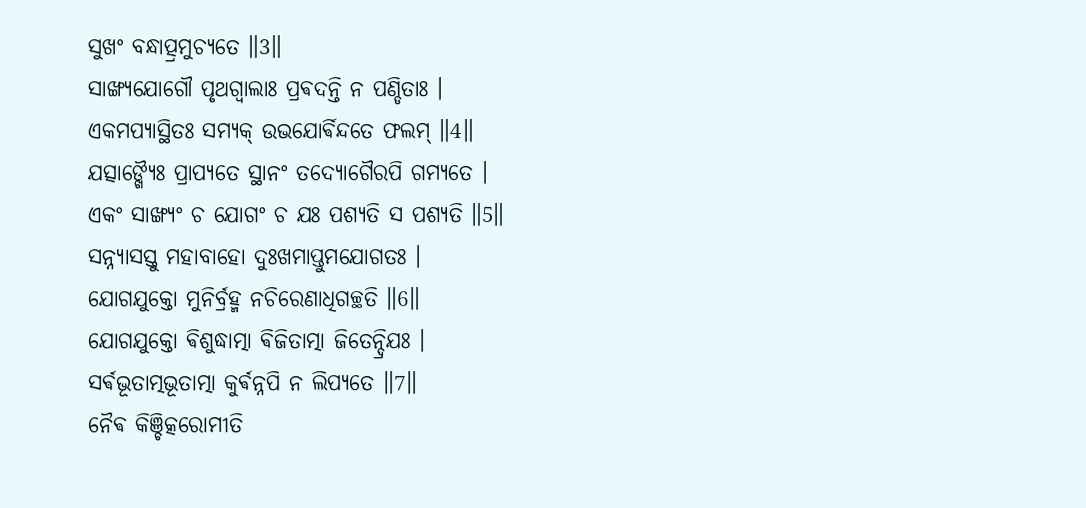ସୁଖଂ ବନ୍ଧାତ୍ପ୍ରମୁଚ୍ଯତେ ॥3॥
ସାଙ୍ଖ୍ଯଯୋଗୌ ପୃଥଗ୍ବାଲାଃ ପ୍ରଵଦନ୍ତି ନ ପଣ୍ଡିତାଃ ।
ଏକମପ୍ଯାସ୍ଥିତଃ ସମ୍ଯକ୍ ଉଭଯୋର୍ଵିନ୍ଦତେ ଫଲମ୍ ॥4॥
ଯତ୍ସାଙ୍ଖ୍ଯୈଃ ପ୍ରାପ୍ଯତେ ସ୍ଥାନଂ ତଦ୍ଯୋଗୈରପି ଗମ୍ଯତେ ।
ଏକଂ ସାଙ୍ଖ୍ଯଂ ଚ ଯୋଗଂ ଚ ଯଃ ପଶ୍ଯତି ସ ପଶ୍ଯତି ॥5॥
ସନ୍ନ୍ଯାସସ୍ତୁ ମହାବାହୋ ଦୁଃଖମାପ୍ତୁମଯୋଗତଃ ।
ଯୋଗଯୁକ୍ତୋ ମୁନିର୍ବ୍ରହ୍ମ ନଚିରେଣାଧିଗଚ୍ଛତି ॥6॥
ଯୋଗଯୁକ୍ତୋ ଵିଶୁଦ୍ଧାତ୍ମା ଵିଜିତାତ୍ମା ଜିତେନ୍ଦ୍ରିଯଃ ।
ସର୍ଵଭୂତାତ୍ମଭୂତାତ୍ମା କୁର୍ଵନ୍ନପି ନ ଲିପ୍ଯତେ ॥7॥
ନୈଵ କିଞ୍ଚିତ୍କରୋମୀତି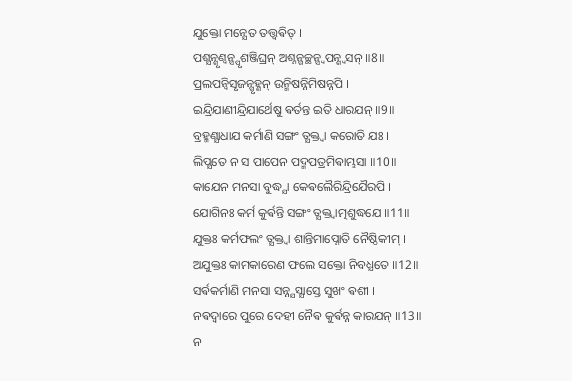ଯୁକ୍ତୋ ମନ୍ଯେତ ତତ୍ତ୍ଵଵିତ୍ ।
ପଶ୍ଯନ୍ଶୃଣ୍ଵନ୍ସ୍ପୃଶଞ୍ଜିଘ୍ରନ୍ ଅଶ୍ନନ୍ଗଚ୍ଛନ୍ସ୍ଵପନ୍ଶ୍ଵସନ୍ ॥8॥
ପ୍ରଲପନ୍ଵିସୃଜନ୍ଗୃହ୍ଣନ୍ ଉନ୍ମିଷନ୍ନିମିଷନ୍ନପି ।
ଇନ୍ଦ୍ରିଯାଣୀନ୍ଦ୍ରିଯାର୍ଥେଷୁ ଵର୍ତନ୍ତ ଇତି ଧାରଯନ୍ ॥9॥
ବ୍ରହ୍ମଣ୍ଯାଧାଯ କର୍ମାଣି ସଙ୍ଗଂ ତ୍ଯକ୍ତ୍ଵା କରୋତି ଯଃ ।
ଲିପ୍ଯତେ ନ ସ ପାପେନ ପଦ୍ମପତ୍ରମିଵାମ୍ଭସା ॥10॥
କାଯେନ ମନସା ବୁଦ୍ଧ୍ଯା କେଵଲୈରିନ୍ଦ୍ରିଯୈରପି ।
ଯୋଗିନଃ କର୍ମ କୁର୍ଵନ୍ତି ସଙ୍ଗଂ ତ୍ଯକ୍ତ୍ଵାତ୍ମଶୁଦ୍ଧଯେ ॥11॥
ଯୁକ୍ତଃ କର୍ମଫଲଂ ତ୍ଯକ୍ତ୍ଵା ଶାନ୍ତିମାପ୍ନୋତି ନୈଷ୍ଠିକୀମ୍ ।
ଅଯୁକ୍ତଃ କାମକାରେଣ ଫଲେ ସକ୍ତୋ ନିବଧ୍ଯତେ ॥12॥
ସର୍ଵକର୍ମାଣି ମନସା ସନ୍ନ୍ଯସ୍ଯାସ୍ତେ ସୁଖଂ ଵଶୀ ।
ନଵଦ୍ଵାରେ ପୁରେ ଦେହୀ ନୈଵ କୁର୍ଵନ୍ନ କାରଯନ୍ ॥13॥
ନ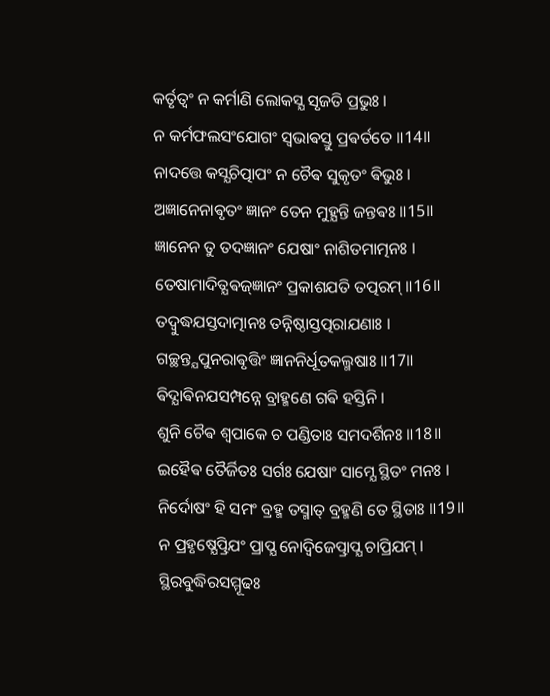କର୍ତୃତ୍ଵଂ ନ କର୍ମାଣି ଲୋକସ୍ଯ ସୃଜତି ପ୍ରଭୁଃ ।
ନ କର୍ମଫଲସଂଯୋଗଂ ସ୍ଵଭାଵସ୍ତୁ ପ୍ରଵର୍ତତେ ॥14॥
ନାଦତ୍ତେ କସ୍ଯଚିତ୍ପାପଂ ନ ଚୈଵ ସୁକୃତଂ ଵିଭୁଃ ।
ଅଜ୍ଞାନେନାଵୃତଂ ଜ୍ଞାନଂ ତେନ ମୁହ୍ଯନ୍ତି ଜନ୍ତଵଃ ॥15॥
ଜ୍ଞାନେନ ତୁ ତଦଜ୍ଞାନଂ ଯେଷାଂ ନାଶିତମାତ୍ମନଃ ।
ତେଷାମାଦିତ୍ଯଵଜ୍ଜ୍ଞାନଂ ପ୍ରକାଶଯତି ତତ୍ପରମ୍ ॥16॥
ତଦ୍ବୁଦ୍ଧଯସ୍ତଦାତ୍ମାନଃ ତନ୍ନିଷ୍ଠାସ୍ତତ୍ପରାଯଣାଃ ।
ଗଚ୍ଛନ୍ତ୍ଯପୁନରାଵୃତ୍ତିଂ ଜ୍ଞାନନିର୍ଧୂତକଲ୍ମଷାଃ ॥17॥
ଵିଦ୍ଯାଵିନଯସମ୍ପନ୍ନେ ବ୍ରାହ୍ମଣେ ଗଵି ହସ୍ତିନି ।
ଶୁନି ଚୈଵ ଶ୍ଵପାକେ ଚ ପଣ୍ଡିତାଃ ସମଦର୍ଶିନଃ ॥18॥
ଇହୈଵ ତୈର୍ଜିତଃ ସର୍ଗଃ ଯେଷାଂ ସାମ୍ଯେ ସ୍ଥିତଂ ମନଃ ।
ନିର୍ଦୋଷଂ ହି ସମଂ ବ୍ରହ୍ମ ତସ୍ମାତ୍ ବ୍ରହ୍ମଣି ତେ ସ୍ଥିତାଃ ॥19॥
ନ ପ୍ରହୃଷ୍ଯେତ୍ପ୍ରିଯଂ ପ୍ରାପ୍ଯ ନୋଦ୍ଵିଜେତ୍ପ୍ରାପ୍ଯ ଚାପ୍ରିଯମ୍ ।
ସ୍ଥିରବୁଦ୍ଧିରସମ୍ମୂଢଃ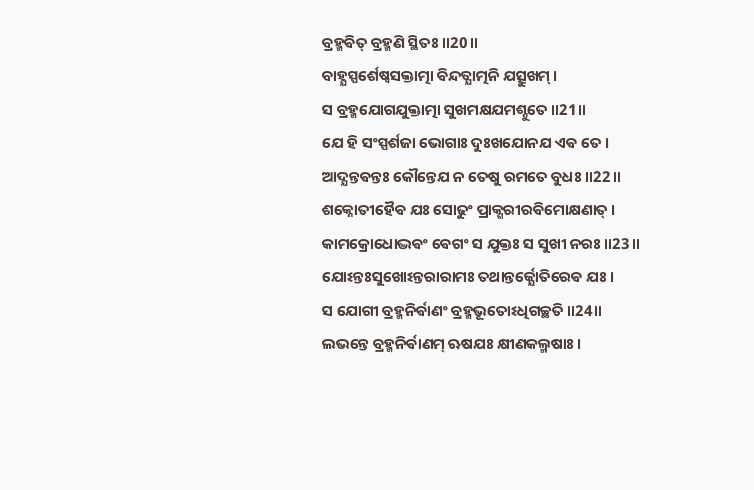ବ୍ରହ୍ମଵିତ୍ ବ୍ରହ୍ମଣି ସ୍ଥିତଃ ॥20॥
ବାହ୍ଯସ୍ପର୍ଶେଷ୍ଵସକ୍ତାତ୍ମା ଵିନ୍ଦତ୍ଯାତ୍ମନି ଯତ୍ସୁଖମ୍ ।
ସ ବ୍ରହ୍ମଯୋଗଯୁକ୍ତାତ୍ମା ସୁଖମକ୍ଷଯମଶ୍ନୁତେ ॥21॥
ଯେ ହି ସଂସ୍ପର୍ଶଜା ଭୋଗାଃ ଦୁଃଖଯୋନଯ ଏଵ ତେ ।
ଆଦ୍ଯନ୍ତଵନ୍ତଃ କୌନ୍ତେଯ ନ ତେଷୁ ରମତେ ବୁଧଃ ॥22॥
ଶକ୍ନୋତୀହୈଵ ଯଃ ସୋଢୁଂ ପ୍ରାକ୍ଶରୀରଵିମୋକ୍ଷଣାତ୍ ।
କାମକ୍ରୋଧୋଦ୍ଭଵଂ ଵେଗଂ ସ ଯୁକ୍ତଃ ସ ସୁଖୀ ନରଃ ॥23॥
ଯୋଽନ୍ତଃସୁଖୋଽନ୍ତରାରାମଃ ତଥାନ୍ତର୍ଜ୍ଯୋତିରେଵ ଯଃ ।
ସ ଯୋଗୀ ବ୍ରହ୍ମନିର୍ଵାଣଂ ବ୍ରହ୍ମଭୂତୋଽଧିଗଚ୍ଛତି ॥24॥
ଲଭନ୍ତେ ବ୍ରହ୍ମନିର୍ଵାଣମ୍ ଋଷଯଃ କ୍ଷୀଣକଲ୍ମଷାଃ ।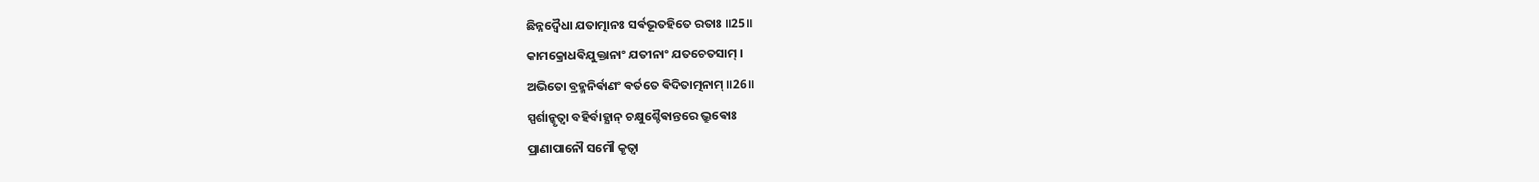ଛିନ୍ନଦ୍ଵୈଧା ଯତାତ୍ମାନଃ ସର୍ଵଭୂତହିତେ ରତାଃ ॥25॥
କାମକ୍ରୋଧଵିଯୁକ୍ତାନାଂ ଯତୀନାଂ ଯତଚେତସାମ୍ ।
ଅଭିତୋ ବ୍ରହ୍ମନିର୍ଵାଣଂ ଵର୍ତତେ ଵିଦିତାତ୍ମନାମ୍ ॥26॥
ସ୍ପର୍ଶାନ୍କୃତ୍ଵା ବହିର୍ବାହ୍ଯାନ୍ ଚକ୍ଷୁଶ୍ଚୈଵାନ୍ତରେ ଭ୍ରୁଵୋଃ
ପ୍ରାଣାପାନୌ ସମୌ କୃତ୍ଵା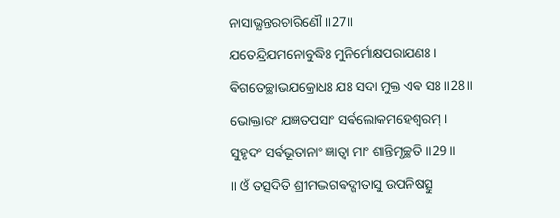ନାସାଭ୍ଯନ୍ତରଚାରିଣୌ ॥27॥
ଯତେନ୍ଦ୍ରିଯମନୋବୁଦ୍ଧିଃ ମୁନିର୍ମୋକ୍ଷପରାଯଣଃ ।
ଵିଗତେଚ୍ଛାଭଯକ୍ରୋଧଃ ଯଃ ସଦା ମୁକ୍ତ ଏଵ ସଃ ॥28॥
ଭୋକ୍ତାରଂ ଯଜ୍ଞତପସାଂ ସର୍ଵଲୋକମହେଶ୍ଵରମ୍ ।
ସୁହୃଦଂ ସର୍ଵଭୂତାନାଂ ଜ୍ଞାତ୍ଵା ମାଂ ଶାନ୍ତିମୃଚ୍ଛତି ॥29॥
॥ ଓଁ ତତ୍ସଦିତି ଶ୍ରୀମଦ୍ଭଗଵଦ୍ଗୀତାସୁ ଉପନିଷତ୍ସୁ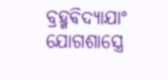ବ୍ରହ୍ମଵିଦ୍ଯାଯାଂ
ଯୋଗଶାସ୍ତ୍ରେ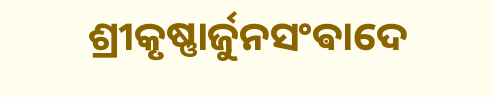ଶ୍ରୀକୃଷ୍ଣାର୍ଜୁନସଂଵାଦେ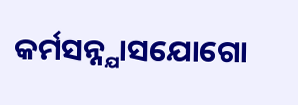କର୍ମସନ୍ନ୍ଯାସଯୋଗୋ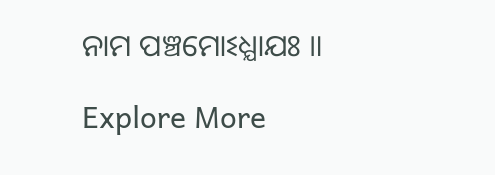ନାମ ପଞ୍ଚମୋଽଧ୍ଯାଯଃ ॥

Explore More